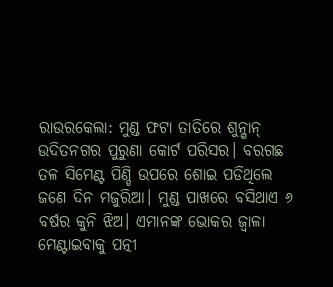ରାଉରକେଲା: ମୁଣ୍ଡ ଫଟା ତାତିରେ ଶୁନ୍ଶାନ୍ ଉଦିତନଗର ପୁରୁଣା କୋର୍ଟ ପରିସର। ବରଗଛ ତଳ ସିମେଣ୍ଟ ପିଣ୍ଡି ଉପରେ ଶୋଇ ପଡିଥିଲେ ଜଣେ ଦିନ ମଜୁରିଆ। ମୁଣ୍ଡ ପାଖରେ ବସିଥାଏ ୬ ବର୍ଷର କୁନି ଝିଅ। ଏମାନଙ୍କ ଭୋକର ଜ୍ବାଳା ମେଣ୍ଟାଇବାକୁ ପତ୍ନୀ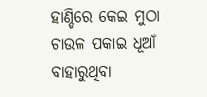ହାଣ୍ଡିରେ କେଇ ମୁଠା ଚାଉଳ ପକାଇ ଧୂଆଁ ବାହାରୁଥିବା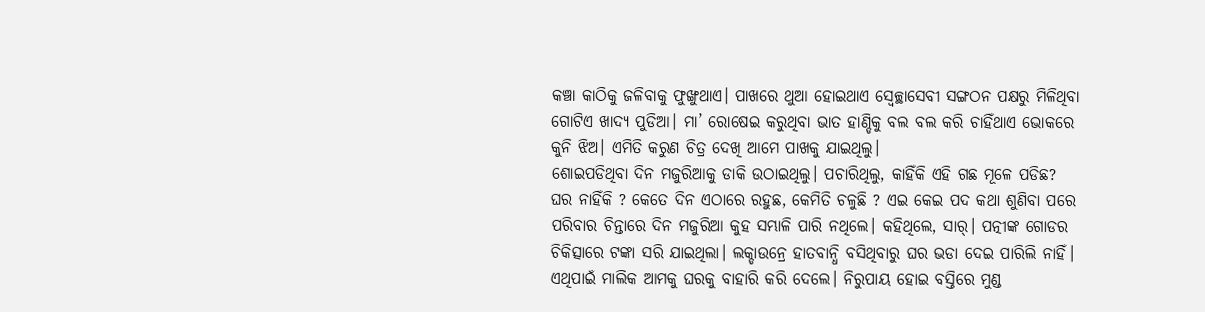କଞ୍ଚା କାଠିକୁ ଜଳିବାକୁ ଫୁଙ୍ଖୁଥାଏ। ପାଖରେ ଥୁଆ ହୋଇଥାଏ ସ୍ବେଚ୍ଛାସେବୀ ସଙ୍ଗଠନ ପକ୍ଷରୁ ମିଳିଥିବା ଗୋଟିଏ ଖାଦ୍ୟ ପୁଡିଆ। ମା’ ରୋଷେଇ କରୁଥିବା ଭାତ ହାଣ୍ଡିକୁ ବଲ ବଲ କରି ଚାହିଁଥାଏ ଭୋକରେ କୁନି ଝିଅ। ଏମିତି କରୁଣ ଚିତ୍ର ଦେଖି ଆମେ ପାଖକୁ ଯାଇଥିଲୁ।
ଶୋଇପଡିଥିବା ଦିନ ମଜୁରିଆକୁ ଡାକି ଉଠାଇଥିଲୁ। ପଚାରିଥିଲୁ, କାହିଁକି ଏହି ଗଛ ମୂଳେ ପଡିଛ? ଘର ନାହିଁକି ? କେତେ ଦିନ ଏଠାରେ ରହୁଛ, କେମିତି ଚଳୁଛି ? ଏଇ କେଇ ପଦ କଥା ଶୁଣିବା ପରେ ପରିବାର ଚିନ୍ତାରେ ଦିନ ମଜୁରିଆ କୁହ ସମ୍ଭାଳି ପାରି ନଥିଲେ। କହିଥିଲେ, ସାର୍। ପତ୍ନୀଙ୍କ ଗୋଡର ଚିକିତ୍ସାରେ ଟଙ୍କା ସରି ଯାଇଥିଲା। ଲକ୍ଡାଉନ୍ରେ ହାତବାନ୍ଧି ବସିଥିବାରୁ ଘର ଭଡା ଦେଇ ପାରିଲି ନାହିଁ। ଏଥିପାଇଁ ମାଲିକ ଆମକୁ ଘରକୁ ବାହାରି କରି ଦେଲେ। ନିରୁପାୟ ହୋଇ ବସ୍ତିରେ ମୁଣ୍ଡ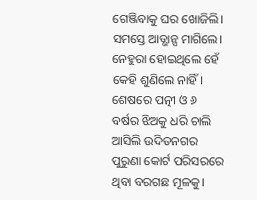ଗେଞ୍ଜିବାକୁ ଘର ଖୋଜିଲି। ସମସ୍ତେ ଆଡ୍ଭାନ୍ସ ମାଗିଲେ। ନେହୁରା ହୋଇଥିଲେ ହେଁ କେହି ଶୁଣିଲେ ନାହିଁ। ଶେଷରେ ପତ୍ନୀ ଓ ୬ ବର୍ଷର ଝିଅକୁ ଧରି ଚାଲି ଆସିଲି ଉଦିତନଗର ପୁରୁଣା କୋର୍ଟ ପରିସରରେ ଥିବା ବରଗଛ ମୂଳକୁ।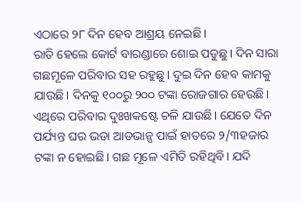ଏଠାରେ ୨୮ ଦିନ ହେବ ଆଶ୍ରୟ ନେଇଛି।
ରାତି ହେଲେ କୋର୍ଟ ବାରଣ୍ଡାରେ ଶୋଇ ପଡୁଛୁ। ଦିନ ସାରା ଗଛମୂଳେ ପରିବାର ସହ ରହୁଛୁ। ଦୁଇ ଦିନ ହେବ କାମକୁ ଯାଉଛି। ଦିନକୁ ୧୦୦ରୁ ୨୦୦ ଟଙ୍କା ରୋଜଗାର ହେଉଛି। ଏଥିରେ ପରିବାର ଦୁଃଖକଷ୍ଟେ ଚଳି ଯାଉଛି। ଯେତେ ଦିନ ପର୍ଯ୍ୟନ୍ତ ଘର ଭଡା ଆଡଭାନ୍ସ ପାଇଁ ହାତରେ ୨/୩ହଜାର ଟଙ୍କା ନ ହୋଇଛି। ଗଛ ମୂଳେ ଏମିତି ରହିଥିବି। ଯଦି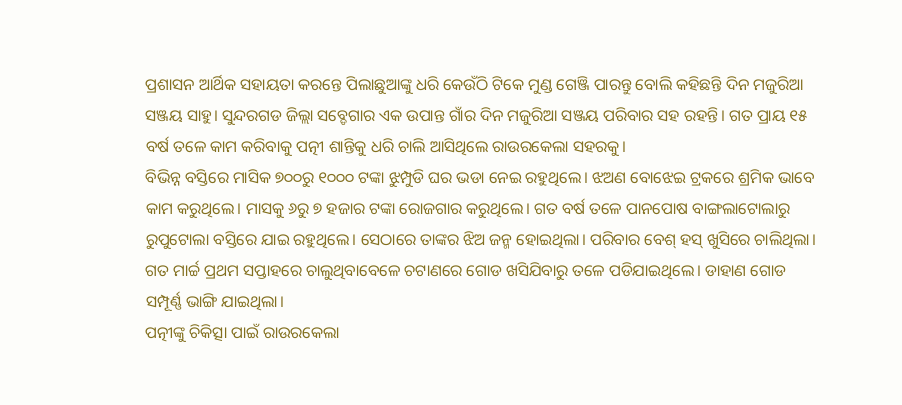ପ୍ରଶାସନ ଆର୍ଥିକ ସହାୟତା କରନ୍ତେ ପିଲାଛୁଆଙ୍କୁ ଧରି କେଉଁଠି ଟିକେ ମୁଣ୍ଡ ଗେଞ୍ଜି ପାରନ୍ତୁ ବୋଲି କହିଛନ୍ତି ଦିନ ମଜୁରିଆ ସଞ୍ଜୟ ସାହୁ। ସୁନ୍ଦରଗଡ ଜିଲ୍ଲା ସବ୍ଡେଗାର ଏକ ଉପାନ୍ତ ଗାଁର ଦିନ ମଜୁରିଆ ସଞ୍ଜୟ ପରିବାର ସହ ରହନ୍ତି। ଗତ ପ୍ରାୟ ୧୫ ବର୍ଷ ତଳେ କାମ କରିବାକୁ ପତ୍ନୀ ଶାନ୍ତିକୁ ଧରି ଚାଲି ଆସିଥିଲେ ରାଉରକେଲା ସହରକୁ।
ବିଭିନ୍ନ ବସ୍ତିରେ ମାସିକ ୭୦୦ରୁ ୧୦୦୦ ଟଙ୍କା ଝୁମ୍ପୁଡି ଘର ଭଡା ନେଇ ରହୁଥିଲେ। ଝଅଣ ବୋଝେଇ ଟ୍ରକରେ ଶ୍ରମିକ ଭାବେ କାମ କରୁଥିଲେ। ମାସକୁ ୬ରୁ ୭ ହଜାର ଟଙ୍କା ରୋଜଗାର କରୁଥିଲେ। ଗତ ବର୍ଷ ତଳେ ପାନପୋଷ ବାଙ୍ଗଲାଟୋଲାରୁ ରୁପୁଟୋଲା ବସ୍ତିରେ ଯାଇ ରହୁଥିଲେ। ସେଠାରେ ତାଙ୍କର ଝିଅ ଜନ୍ମ ହୋଇଥିଲା। ପରିବାର ବେଶ୍ ହସ୍ ଖୁସିରେ ଚାଲିଥିଲା। ଗତ ମାର୍ଚ୍ଚ ପ୍ରଥମ ସପ୍ତାହରେ ଚାଲୁଥିବାବେଳେ ଚଟାଣରେ ଗୋଡ ଖସିଯିବାରୁ ତଳେ ପଡିଯାଇଥିଲେ। ଡାହାଣ ଗୋଡ ସମ୍ପୂର୍ଣ୍ଣ ଭାଙ୍ଗି ଯାଇଥିଲା।
ପତ୍ନୀଙ୍କୁ ଚିକିତ୍ସା ପାଇଁ ରାଉରକେଲା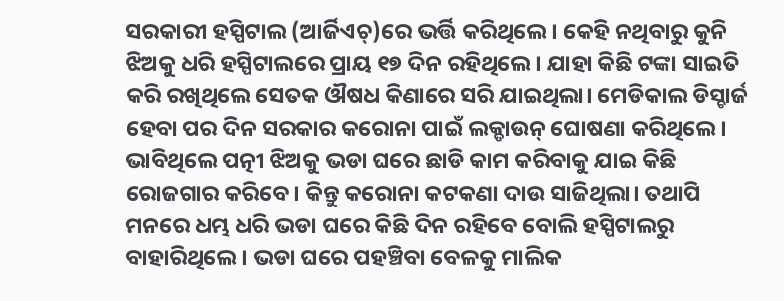ସରକାରୀ ହସ୍ପିଟାଲ (ଆର୍ଜିଏଚ୍)ରେ ଭର୍ତ୍ତି କରିଥିଲେ। କେହି ନଥିବାରୁ କୁନି ଝିଅକୁ ଧରି ହସ୍ପିଟାଲରେ ପ୍ରାୟ ୧୭ ଦିନ ରହିଥିଲେ। ଯାହା କିଛି ଟଙ୍କା ସାଇତି କରି ରଖିଥିଲେ ସେତକ ଔଷଧ କିଣାରେ ସରି ଯାଇଥିଲା। ମେଡିକାଲ ଡିସ୍ଚାର୍ଜ ହେବା ପର ଦିନ ସରକାର କରୋନା ପାଇଁ ଲକ୍ଡାଉନ୍ ଘୋଷଣା କରିଥିଲେ। ଭାବିଥିଲେ ପତ୍ନୀ ଝିଅକୁ ଭଡା ଘରେ ଛାଡି କାମ କରିବାକୁ ଯାଇ କିଛି ରୋଜଗାର କରିବେ। କିନ୍ତୁ କରୋନା କଟକଣା ଦାଉ ସାଜିଥିଲା। ତଥାପି ମନରେ ଧମ୍ଭ ଧରି ଭଡା ଘରେ କିଛି ଦିନ ରହିବେ ବୋଲି ହସ୍ପିଟାଲରୁ ବାହାରିଥିଲେ। ଭଡା ଘରେ ପହଞ୍ଚିବା ବେଳକୁ ମାଲିକ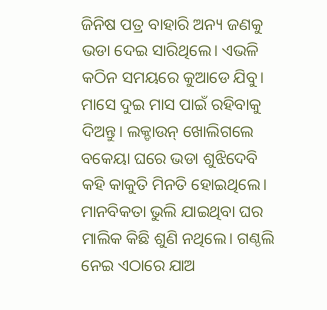ଜିନିଷ ପତ୍ର ବାହାରି ଅନ୍ୟ ଜଣକୁ ଭଡା ଦେଇ ସାରିଥିଲେ। ଏଭଳି କଠିନ ସମୟରେ କୁଆଡେ ଯିବୁ। ମାସେ ଦୁଇ ମାସ ପାଇଁ ରହିବାକୁ ଦିଅନ୍ତୁ। ଲକ୍ଡାଉନ୍ ଖୋଲିଗଲେ ବକେୟା ଘରେ ଭଡା ଶୁଝିଦେବି କହି କାକୁତି ମିନତି ହୋଇଥିଲେ। ମାନବିକତା ଭୁଲି ଯାଇଥିବା ଘର ମାଲିକ କିଛି ଶୁଣି ନଥିଲେ। ଗଣ୍ଠଲି ନେଇ ଏଠାରେ ଯାଅ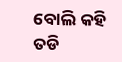ବୋଲି କହି ତଡି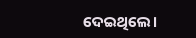ଦେଇଥିଲେ।